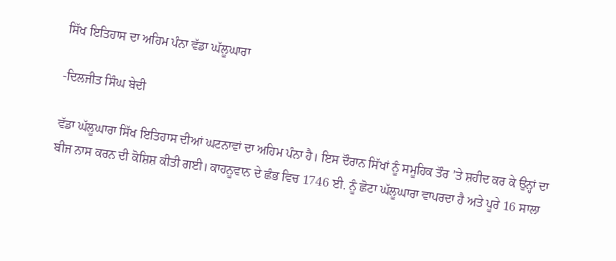ਸਿੱਖ ਇਤਿਹਾਸ ਦਾ ਅਹਿਮ ਪੰਨਾ ਵੱਡਾ ਘੱਲੂਘਾਰਾ

-ਦਿਲਜੀਤ ਸਿੰਘ ਬੇਦੀ

ਵੱਡਾ ਘੱਲੂਘਾਰਾ ਸਿੱਖ ਇਤਿਹਾਸ ਦੀਆਂ ਘਟਨਾਵਾਂ ਦਾ ਅਹਿਮ ਪੰਨਾ ਹੈ। ਇਸ ਦੌਰਾਨ ਸਿੱਖਾਂ ਨੂੰ ਸਮੂਹਿਕ ਤੌਰ ’ਤੇ ਸ਼ਹੀਦ ਕਰ ਕੇ ਉਨ੍ਹਾਂ ਦਾ ਬੀਜ ਨਾਸ ਕਰਨ ਦੀ ਕੋਸ਼ਿਸ਼ ਕੀਤੀ ਗਈ। ਕਾਹਨੂਵਾਨ ਦੇ ਛੰਭ ਵਿਚ 1746 ਈ. ਨੂੰ ਛੋਟਾ ਘੱਲੂਘਾਰਾ ਵਾਪਰਦਾ ਹੈ ਅਤੇ ਪੂਰੇ 16 ਸਾਲਾ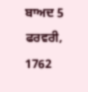ਬਾਅਦ 5 ਫਰਵਰੀ, 1762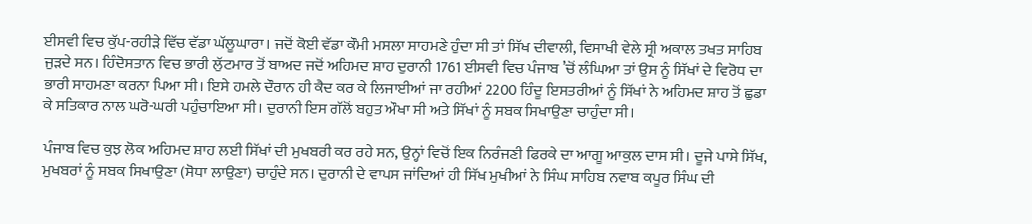ਈਸਵੀ ਵਿਚ ਕੁੱਪ-ਰਹੀੜੇ ਵਿੱਚ ਵੱਡਾ ਘੱਲੂਘਾਰਾ। ਜਦੋਂ ਕੋਈ ਵੱਡਾ ਕੌਮੀ ਮਸਲਾ ਸਾਹਮਣੇ ਹੁੰਦਾ ਸੀ ਤਾਂ ਸਿੱਖ ਦੀਵਾਲੀ, ਵਿਸਾਖੀ ਵੇਲੇ ਸ੍ਰੀ ਅਕਾਲ ਤਖਤ ਸਾਹਿਬ ਜੁੜਦੇ ਸਨ। ਹਿੰਦੋਸਤਾਨ ਵਿਚ ਭਾਰੀ ਲੁੱਟਮਾਰ ਤੋਂ ਬਾਅਦ ਜਦੋਂ ਅਹਿਮਦ ਸ਼ਾਹ ਦੁਰਾਨੀ 1761 ਈਸਵੀ ਵਿਚ ਪੰਜਾਬ ’ਚੋਂ ਲੰਘਿਆ ਤਾਂ ਉਸ ਨੂੰ ਸਿੱਖਾਂ ਦੇ ਵਿਰੋਧ ਦਾ ਭਾਰੀ ਸਾਹਮਣਾ ਕਰਨਾ ਪਿਆ ਸੀ। ਇਸੇ ਹਮਲੇ ਦੌਰਾਨ ਹੀ ਕੈਦ ਕਰ ਕੇ ਲਿਜਾਈਆਂ ਜਾ ਰਹੀਆਂ 2200 ਹਿੰਦੂ ਇਸਤਰੀਆਂ ਨੂੰ ਸਿੱਖਾਂ ਨੇ ਅਹਿਮਦ ਸ਼ਾਹ ਤੋਂ ਛੁਡਾ ਕੇ ਸਤਿਕਾਰ ਨਾਲ ਘਰੋ-ਘਰੀ ਪਹੁੰਚਾਇਆ ਸੀ। ਦੁਰਾਨੀ ਇਸ ਗੱਲੋਂ ਬਹੁਤ ਔਖਾ ਸੀ ਅਤੇ ਸਿੱਖਾਂ ਨੂੰ ਸਬਕ ਸਿਖਾਉਣਾ ਚਾਹੁੰਦਾ ਸੀ।

ਪੰਜਾਬ ਵਿਚ ਕੁਝ ਲੋਕ ਅਹਿਮਦ ਸ਼ਾਹ ਲਈ ਸਿੱਖਾਂ ਦੀ ਮੁਖਬਰੀ ਕਰ ਰਹੇ ਸਨ, ਉਨ੍ਹਾਂ ਵਿਚੋਂ ਇਕ ਨਿਰੰਜਣੀ ਫਿਰਕੇ ਦਾ ਆਗੂ ਆਕੁਲ ਦਾਸ ਸੀ। ਦੂਜੇ ਪਾਸੇ ਸਿੱਖ, ਮੁਖਬਰਾਂ ਨੂੰ ਸਬਕ ਸਿਖਾਉਣਾ (ਸੋਧਾ ਲਾਉਣਾ) ਚਾਹੁੰਦੇ ਸਨ। ਦੁਰਾਨੀ ਦੇ ਵਾਪਸ ਜਾਂਦਿਆਂ ਹੀ ਸਿੱਖ ਮੁਖੀਆਂ ਨੇ ਸਿੰਘ ਸਾਹਿਬ ਨਵਾਬ ਕਪੂਰ ਸਿੰਘ ਦੀ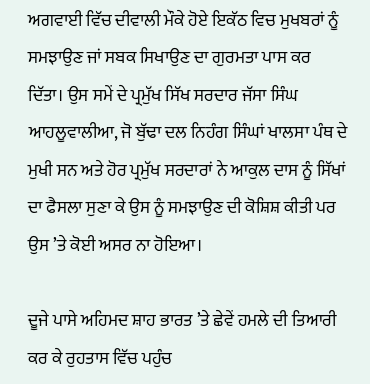ਅਗਵਾਈ ਵਿੱਚ ਦੀਵਾਲੀ ਮੌਕੇ ਹੋਏ ਇਕੱਠ ਵਿਚ ਮੁਖਬਰਾਂ ਨੂੰ ਸਮਝਾਉਣ ਜਾਂ ਸਬਕ ਸਿਖਾਉਣ ਦਾ ਗੁਰਮਤਾ ਪਾਸ ਕਰ ਦਿੱਤਾ। ਉਸ ਸਮੇਂ ਦੇ ਪ੍ਰਮੁੱਖ ਸਿੱਖ ਸਰਦਾਰ ਜੱਸਾ ਸਿੰਘ ਆਹਲੂਵਾਲੀਆ, ਜੋ ਬੁੱਢਾ ਦਲ ਨਿਹੰਗ ਸਿੰਘਾਂ ਖਾਲਸਾ ਪੰਥ ਦੇ ਮੁਖੀ ਸਨ ਅਤੇ ਹੋਰ ਪ੍ਰਮੁੱਖ ਸਰਦਾਰਾਂ ਨੇ ਆਕੁਲ ਦਾਸ ਨੂੰ ਸਿੱਖਾਂ ਦਾ ਫੈਸਲਾ ਸੁਣਾ ਕੇ ਉਸ ਨੂੰ ਸਮਝਾਉਣ ਦੀ ਕੋਸ਼ਿਸ਼ ਕੀਤੀ ਪਰ ਉਸ ’ਤੇ ਕੋਈ ਅਸਰ ਨਾ ਹੋਇਆ।

ਦੂਜੇ ਪਾਸੇ ਅਹਿਮਦ ਸ਼ਾਹ ਭਾਰਤ ’ਤੇ ਛੇਵੇਂ ਹਮਲੇ ਦੀ ਤਿਆਰੀ ਕਰ ਕੇ ਰੁਹਤਾਸ ਵਿੱਚ ਪਹੁੰਚ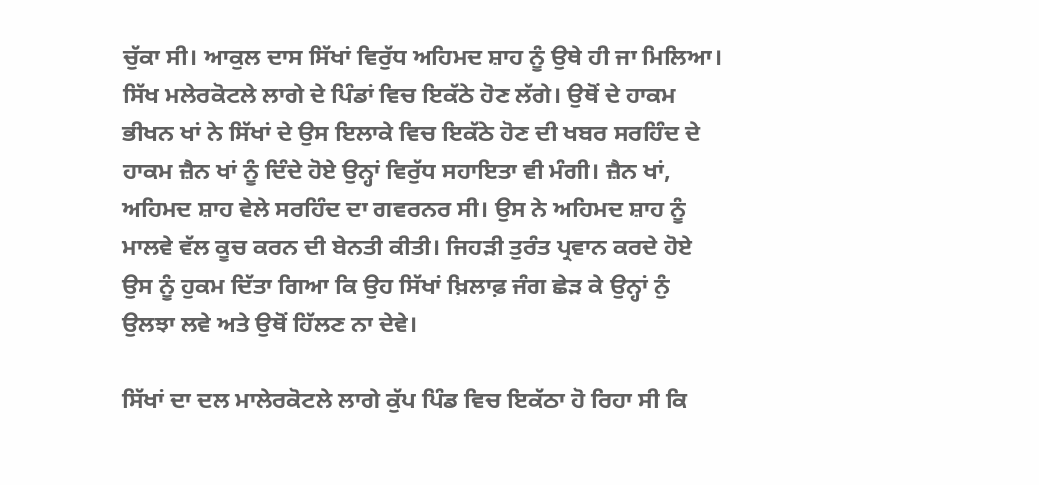ਚੁੱਕਾ ਸੀ। ਆਕੁਲ ਦਾਸ ਸਿੱਖਾਂ ਵਿਰੁੱਧ ਅਹਿਮਦ ਸ਼ਾਹ ਨੂੰ ਉਥੇ ਹੀ ਜਾ ਮਿਲਿਆ। ਸਿੱਖ ਮਲੇਰਕੋਟਲੇ ਲਾਗੇ ਦੇ ਪਿੰਡਾਂ ਵਿਚ ਇਕੱਠੇ ਹੋਣ ਲੱਗੇ। ਉਥੋਂ ਦੇ ਹਾਕਮ ਭੀਖਨ ਖਾਂ ਨੇ ਸਿੱਖਾਂ ਦੇ ਉਸ ਇਲਾਕੇ ਵਿਚ ਇਕੱਠੇ ਹੋਣ ਦੀ ਖਬਰ ਸਰਹਿੰਦ ਦੇ ਹਾਕਮ ਜ਼ੈਨ ਖਾਂ ਨੂੰ ਦਿੰਦੇ ਹੋਏ ਉਨ੍ਹਾਂ ਵਿਰੁੱਧ ਸਹਾਇਤਾ ਵੀ ਮੰਗੀ। ਜ਼ੈਨ ਖਾਂ, ਅਹਿਮਦ ਸ਼ਾਹ ਵੇਲੇ ਸਰਹਿੰਦ ਦਾ ਗਵਰਨਰ ਸੀ। ਉਸ ਨੇ ਅਹਿਮਦ ਸ਼ਾਹ ਨੂੰ ਮਾਲਵੇ ਵੱਲ ਕੂਚ ਕਰਨ ਦੀ ਬੇਨਤੀ ਕੀਤੀ। ਜਿਹੜੀ ਤੁਰੰਤ ਪ੍ਰਵਾਨ ਕਰਦੇ ਹੋਏ ਉਸ ਨੂੰ ਹੁਕਮ ਦਿੱਤਾ ਗਿਆ ਕਿ ਉਹ ਸਿੱਖਾਂ ਖ਼ਿਲਾਫ਼ ਜੰਗ ਛੇੜ ਕੇ ਉਨ੍ਹਾਂ ਨੁੰ ਉਲਝਾ ਲਵੇ ਅਤੇ ਉਥੋਂ ਹਿੱਲਣ ਨਾ ਦੇਵੇ।

ਸਿੱਖਾਂ ਦਾ ਦਲ ਮਾਲੇਰਕੋਟਲੇ ਲਾਗੇ ਕੁੱਪ ਪਿੰਡ ਵਿਚ ਇਕੱਠਾ ਹੋ ਰਿਹਾ ਸੀ ਕਿ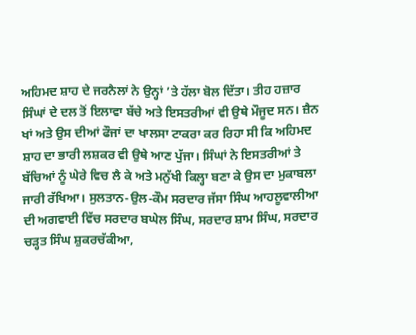ਅਹਿਮਦ ਸ਼ਾਹ ਦੇ ਜਰਨੈਲਾਂ ਨੇ ਉਨ੍ਹਾਂ ’ਤੇ ਹੱਲਾ ਬੋਲ ਦਿੱਤਾ। ਤੀਹ ਹਜ਼ਾਰ ਸਿੰਘਾਂ ਦੇ ਦਲ ਤੋਂ ਇਲਾਵਾ ਬੱਚੇ ਅਤੇ ਇਸਤਰੀਆਂ ਵੀ ਉਥੇ ਮੌਜੂਦ ਸਨ। ਜ਼ੈਨ ਖਾਂ ਅਤੇ ਉਸ ਦੀਆਂ ਫੌਜਾਂ ਦਾ ਖਾਲਸਾ ਟਾਕਰਾ ਕਰ ਰਿਹਾ ਸੀ ਕਿ ਅਹਿਮਦ ਸ਼ਾਹ ਦਾ ਭਾਰੀ ਲਸ਼ਕਰ ਵੀ ਉਥੇ ਆਣ ਪੁੱਜਾ। ਸਿੰਘਾਂ ਨੇ ਇਸਤਰੀਆਂ ਤੇ ਬੱਚਿਆਂ ਨੂੰ ਘੇਰੇ ਵਿਚ ਲੈ ਕੇ ਅਤੇ ਮਨੁੱਖੀ ਕਿਲ੍ਹਾ ਬਣਾ ਕੇ ਉਸ ਦਾ ਮੁਕਾਬਲਾ ਜਾਰੀ ਰੱਖਿਆ। ਸੁਲਤਾਨ-ਉਲ-ਕੌਮ ਸਰਦਾਰ ਜੱਸਾ ਸਿੰਘ ਆਹਲੂਵਾਲੀਆ ਦੀ ਅਗਵਾਈ ਵਿੱਚ ਸਰਦਾਰ ਬਘੇਲ ਸਿੰਘ, ਸਰਦਾਰ ਸ਼ਾਮ ਸਿੰਘ, ਸਰਦਾਰ ਚੜ੍ਹਤ ਸਿੰਘ ਸ਼ੁਕਰਚੱਕੀਆ,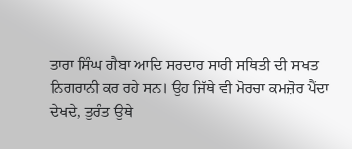ਤਾਰਾ ਸਿੰਘ ਗੈਬਾ ਆਦਿ ਸਰਦਾਰ ਸਾਰੀ ਸਥਿਤੀ ਦੀ ਸਖਤ ਨਿਗਰਾਨੀ ਕਰ ਰਹੇ ਸਨ। ਉਹ ਜਿੱਥੇ ਵੀ ਮੋਰਚਾ ਕਮਜ਼ੋਰ ਪੈਂਦਾ ਦੇਖਦੇ, ਤੁਰੰਤ ਉਥੇ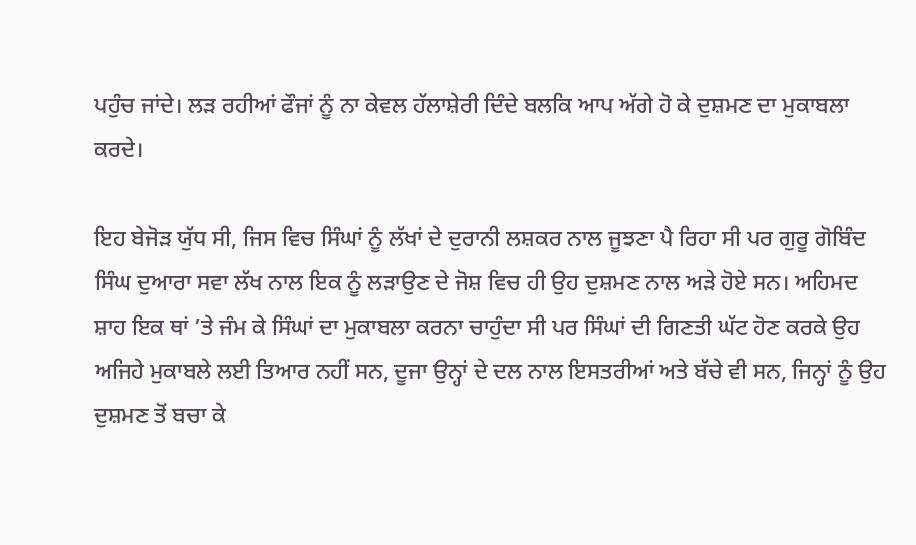ਪਹੁੰਚ ਜਾਂਦੇ। ਲੜ ਰਹੀਆਂ ਫੌਜਾਂ ਨੂੰ ਨਾ ਕੇਵਲ ਹੱਲਾਸ਼ੇਰੀ ਦਿੰਦੇ ਬਲਕਿ ਆਪ ਅੱਗੇ ਹੋ ਕੇ ਦੁਸ਼ਮਣ ਦਾ ਮੁਕਾਬਲਾ ਕਰਦੇ।

ਇਹ ਬੇਜੋੜ ਯੁੱਧ ਸੀ, ਜਿਸ ਵਿਚ ਸਿੰਘਾਂ ਨੂੰ ਲੱਖਾਂ ਦੇ ਦੁਰਾਨੀ ਲਸ਼ਕਰ ਨਾਲ ਜੂਝਣਾ ਪੈ ਰਿਹਾ ਸੀ ਪਰ ਗੁਰੂ ਗੋਬਿੰਦ ਸਿੰਘ ਦੁਆਰਾ ਸਵਾ ਲੱਖ ਨਾਲ ਇਕ ਨੂੰ ਲੜਾਉਣ ਦੇ ਜੋਸ਼ ਵਿਚ ਹੀ ਉਹ ਦੁਸ਼ਮਣ ਨਾਲ ਅੜੇ ਹੋਏ ਸਨ। ਅਹਿਮਦ ਸ਼ਾਹ ਇਕ ਥਾਂ ’ਤੇ ਜੰਮ ਕੇ ਸਿੰਘਾਂ ਦਾ ਮੁਕਾਬਲਾ ਕਰਨਾ ਚਾਹੁੰਦਾ ਸੀ ਪਰ ਸਿੰਘਾਂ ਦੀ ਗਿਣਤੀ ਘੱਟ ਹੋਣ ਕਰਕੇ ਉਹ ਅਜਿਹੇ ਮੁਕਾਬਲੇ ਲਈ ਤਿਆਰ ਨਹੀਂ ਸਨ, ਦੂਜਾ ਉਨ੍ਹਾਂ ਦੇ ਦਲ ਨਾਲ ਇਸਤਰੀਆਂ ਅਤੇ ਬੱਚੇ ਵੀ ਸਨ, ਜਿਨ੍ਹਾਂ ਨੂੰ ਉਹ ਦੁਸ਼ਮਣ ਤੋਂ ਬਚਾ ਕੇ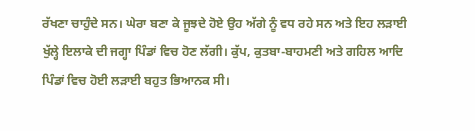ਰੱਖਣਾ ਚਾਹੁੰਦੇ ਸਨ। ਘੇਰਾ ਬਣਾ ਕੇ ਜੂਝਦੇ ਹੋਏ ਉਹ ਅੱਗੇ ਨੂੰ ਵਧ ਰਹੇ ਸਨ ਅਤੇ ਇਹ ਲੜਾਈ ਖੁੱਲ੍ਹੇ ਇਲਾਕੇ ਦੀ ਜਗ੍ਹਾ ਪਿੰਡਾਂ ਵਿਚ ਹੋਣ ਲੱਗੀ। ਕੁੱਪ, ਕੁਤਬਾ-ਬਾਹਮਣੀ ਅਤੇ ਗਹਿਲ ਆਦਿ ਪਿੰਡਾਂ ਵਿਚ ਹੋਈ ਲੜਾਈ ਬਹੁਤ ਭਿਆਨਕ ਸੀ।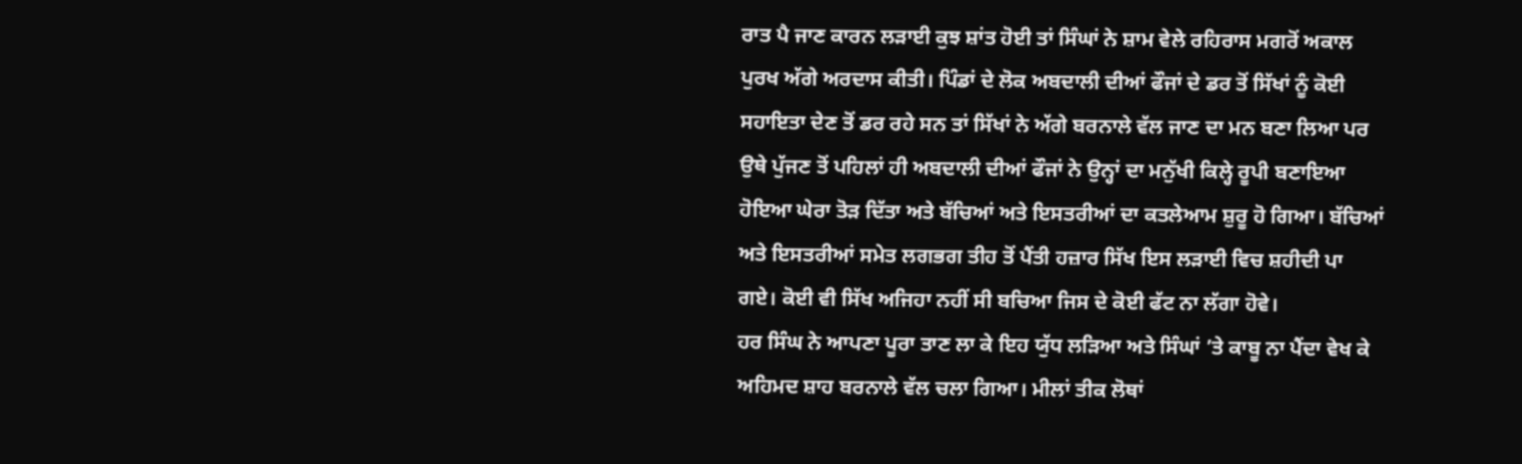ਰਾਤ ਪੈ ਜਾਣ ਕਾਰਨ ਲੜਾਈ ਕੁਝ ਸ਼ਾਂਤ ਹੋਈ ਤਾਂ ਸਿੰਘਾਂ ਨੇ ਸ਼ਾਮ ਵੇਲੇ ਰਹਿਰਾਸ ਮਗਰੋਂ ਅਕਾਲ ਪੁਰਖ ਅੱਗੇ ਅਰਦਾਸ ਕੀਤੀ। ਪਿੰਡਾਂ ਦੇ ਲੋਕ ਅਬਦਾਲੀ ਦੀਆਂ ਫੌਜਾਂ ਦੇ ਡਰ ਤੋਂ ਸਿੱਖਾਂ ਨੂੰ ਕੋਈ ਸਹਾਇਤਾ ਦੇਣ ਤੋਂ ਡਰ ਰਹੇ ਸਨ ਤਾਂ ਸਿੱਖਾਂ ਨੇ ਅੱਗੇ ਬਰਨਾਲੇ ਵੱਲ ਜਾਣ ਦਾ ਮਨ ਬਣਾ ਲਿਆ ਪਰ ਉਥੇ ਪੁੱਜਣ ਤੋਂ ਪਹਿਲਾਂ ਹੀ ਅਬਦਾਲੀ ਦੀਆਂ ਫੌਜਾਂ ਨੇ ਉਨ੍ਹਾਂ ਦਾ ਮਨੁੱਖੀ ਕਿਲ੍ਹੇ ਰੂਪੀ ਬਣਾਇਆ ਹੋਇਆ ਘੇਰਾ ਤੋੜ ਦਿੱਤਾ ਅਤੇ ਬੱਚਿਆਂ ਅਤੇ ਇਸਤਰੀਆਂ ਦਾ ਕਤਲੇਆਮ ਸ਼ੁਰੂ ਹੋ ਗਿਆ। ਬੱਚਿਆਂ ਅਤੇ ਇਸਤਰੀਆਂ ਸਮੇਤ ਲਗਭਗ ਤੀਹ ਤੋਂ ਪੈਂਤੀ ਹਜ਼ਾਰ ਸਿੱਖ ਇਸ ਲੜਾਈ ਵਿਚ ਸ਼ਹੀਦੀ ਪਾ ਗਏ। ਕੋਈ ਵੀ ਸਿੱਖ ਅਜਿਹਾ ਨਹੀਂ ਸੀ ਬਚਿਆ ਜਿਸ ਦੇ ਕੋਈ ਫੱਟ ਨਾ ਲੱਗਾ ਹੋਵੇ।
ਹਰ ਸਿੰਘ ਨੇ ਆਪਣਾ ਪੂਰਾ ਤਾਣ ਲਾ ਕੇ ਇਹ ਯੁੱਧ ਲੜਿਆ ਅਤੇ ਸਿੰਘਾਂ ’ਤੇ ਕਾਬੂ ਨਾ ਪੈਂਦਾ ਵੇਖ ਕੇ ਅਹਿਮਦ ਸ਼ਾਹ ਬਰਨਾਲੇ ਵੱਲ ਚਲਾ ਗਿਆ। ਮੀਲਾਂ ਤੀਕ ਲੋਥਾਂ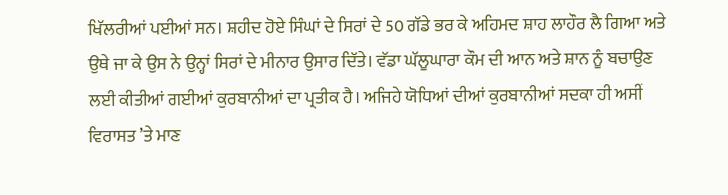ਖਿੱਲਰੀਆਂ ਪਈਆਂ ਸਨ। ਸ਼ਹੀਦ ਹੋਏ ਸਿੰਘਾਂ ਦੇ ਸਿਰਾਂ ਦੇ 50 ਗੱਡੇ ਭਰ ਕੇ ਅਹਿਮਦ ਸ਼ਾਹ ਲਾਹੌਰ ਲੈ ਗਿਆ ਅਤੇ ਉਥੇ ਜਾ ਕੇ ਉਸ ਨੇ ਉਨ੍ਹਾਂ ਸਿਰਾਂ ਦੇ ਮੀਨਾਰ ਉਸਾਰ ਦਿੱਤੇ। ਵੱਡਾ ਘੱਲੂਘਾਰਾ ਕੌਮ ਦੀ ਆਨ ਅਤੇ ਸ਼ਾਨ ਨੂੰ ਬਚਾਉਣ ਲਈ ਕੀਤੀਆਂ ਗਈਆਂ ਕੁਰਬਾਨੀਆਂ ਦਾ ਪ੍ਰਤੀਕ ਹੈ। ਅਜਿਹੇ ਯੋਧਿਆਂ ਦੀਆਂ ਕੁਰਬਾਨੀਆਂ ਸਦਕਾ ਹੀ ਅਸੀਂ ਵਿਰਾਸਤ ’ਤੇ ਮਾਣ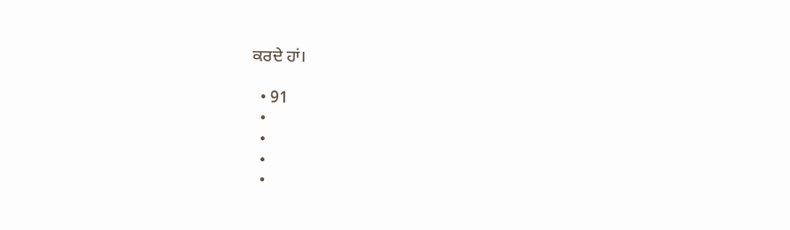ਕਰਦੇ ਹਾਂ।

  • 91
  •
  •
  •
  •